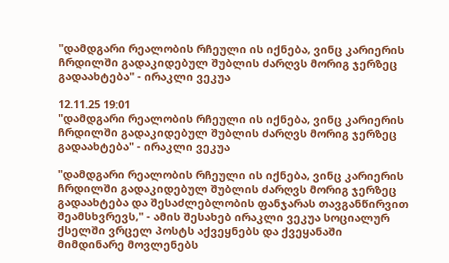"დამდგარი რეალობის რჩეული ის იქნება, ვინც კარიერის ჩრდილში გადაკიდებულ შუბლის ძარღვს მორიგ ჯერზეც გადაახტება" - ირაკლი ვეკუა

12.11.25 19:01
"დამდგარი რეალობის რჩეული ის იქნება, ვინც კარიერის ჩრდილში გადაკიდებულ შუბლის ძარღვს მორიგ ჯერზეც გადაახტება" - ირაკლი ვეკუა

"დამდგარი რეალობის რჩეული ის იქნება, ვინც კარიერის ჩრდილში გადაკიდებულ შუბლის ძარღვს მორიგ ჯერზეც გადაახტება და შესაძლებლობის ფანჯარას თავგანწირვით შეამსხვრევს," - ამის შესახებ ირაკლი ვეკუა სოციალურ ქსელში ვრცელ პოსტს აქვეყნებს და ქვეყანაში მიმდინარე მოვლენებს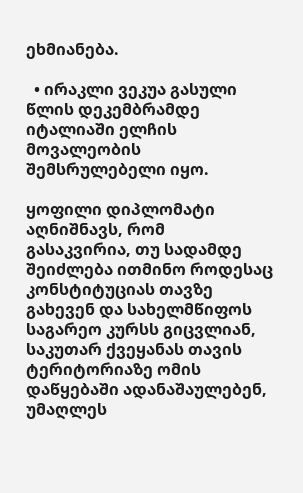ეხმიანება.

  • ირაკლი ვეკუა გასული წლის დეკემბრამდე იტალიაში ელჩის მოვალეობის შემსრულებელი იყო.

ყოფილი დიპლომატი აღნიშნავს, რომ გასაკვირია, თუ სადამდე შეიძლება ითმინო როდესაც კონსტიტუციას თავზე გახევენ და სახელმწიფოს საგარეო კურსს გიცვლიან, საკუთარ ქვეყანას თავის ტერიტორიაზე ომის დაწყებაში ადანაშაულებენ, უმაღლეს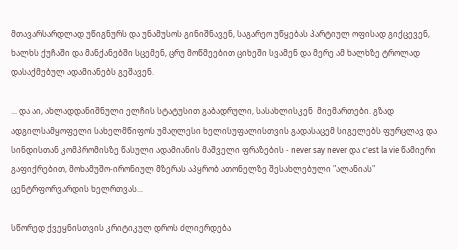მთავარსარდლად უწიგნურს და უნამუსოს გინიშნავენ, საგარეო უწყებას პარტიულ ოფისად გიქცევენ, ხალხს ქუჩაში და მანქანებში სცემენ, ცრუ მოწმეებით ციხეში სვამენ და მერე ამ ხალხზე ტროლად დასაქმებულ ადამიანებს გეშავენ.

... და აი, ახლადდანიშნული ელჩის სტატუსით გაბადრული, სასახლისკენ  მიემართები. გზად ადგილსამყოფელი სახელმწიფოს უმაღლესი ხელისუფალისთვის გადასაცემ სიგელებს ფურცლავ და სინდისთან კომპრომისზე წასული ადამიანის მაშველი ფრაზების - never say never და c'est la vie წამიერი გაფიქრებით, მოხამუშო-ირონიულ მზერას აპყრობ ათონელზე შესახლებული "ალანიას" ცენტრფორვარდის ხელრთვას...

სწორედ ქვეყნისთვის კრიტიკულ დროს ძლიერდება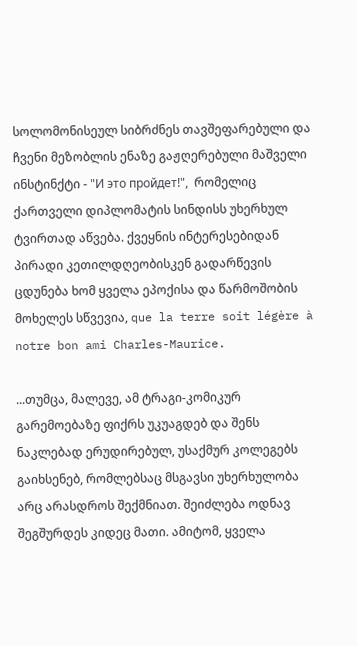სოლომონისეულ სიბრძნეს თავშეფარებული და ჩვენი მეზობლის ენაზე გაჟღერებული მაშველი ინსტინქტი - "И это пройдет!",  რომელიც ქართველი დიპლომატის სინდისს უხერხულ ტვირთად აწვება. ქვეყნის ინტერესებიდან პირადი კეთილდღეობისკენ გადარწევის ცდუნება ხომ ყველა ეპოქისა და წარმოშობის მოხელეს სწვევია, que la terre soit légère à notre bon ami Charles-Maurice.

...თუმცა, მალევე, ამ ტრაგი-კომიკურ გარემოებაზე ფიქრს უკუაგდებ და შენს ნაკლებად ერუდირებულ, უსაქმურ კოლეგებს გაიხსენებ, რომლებსაც მსგავსი უხერხულობა არც არასდროს შექმნიათ. შეიძლება ოდნავ შეგშურდეს კიდეც მათი. ამიტომ, ყველა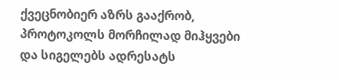ქვეცნობიერ აზრს გააქრობ, პროტოკოლს მორჩილად მიჰყვები და სიგელებს ადრესატს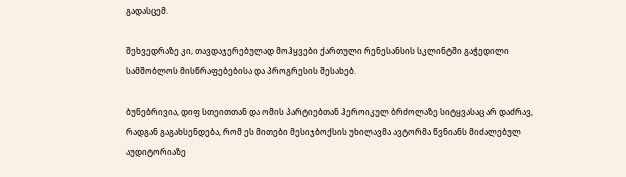გადასცემ.

შეხვედრაზე კი, თავდაჯერებულად მოჰყვები ქართული რენესანსის სკლინტში გაჭედილი სამშობლოს მისწრაფებებისა და პროგრესის შესახებ.

ბუნებრივია, დიფ სთეითთან და ომის პარტიებთან ჰეროიკულ ბრძოლაზე სიტყვასაც არ დაძრავ, რადგან გაგახსენდება, რომ ეს მითები მესიჯბოქსის უხილავმა ავტორმა წვნიანს მიძალებულ აუდიტორიაზე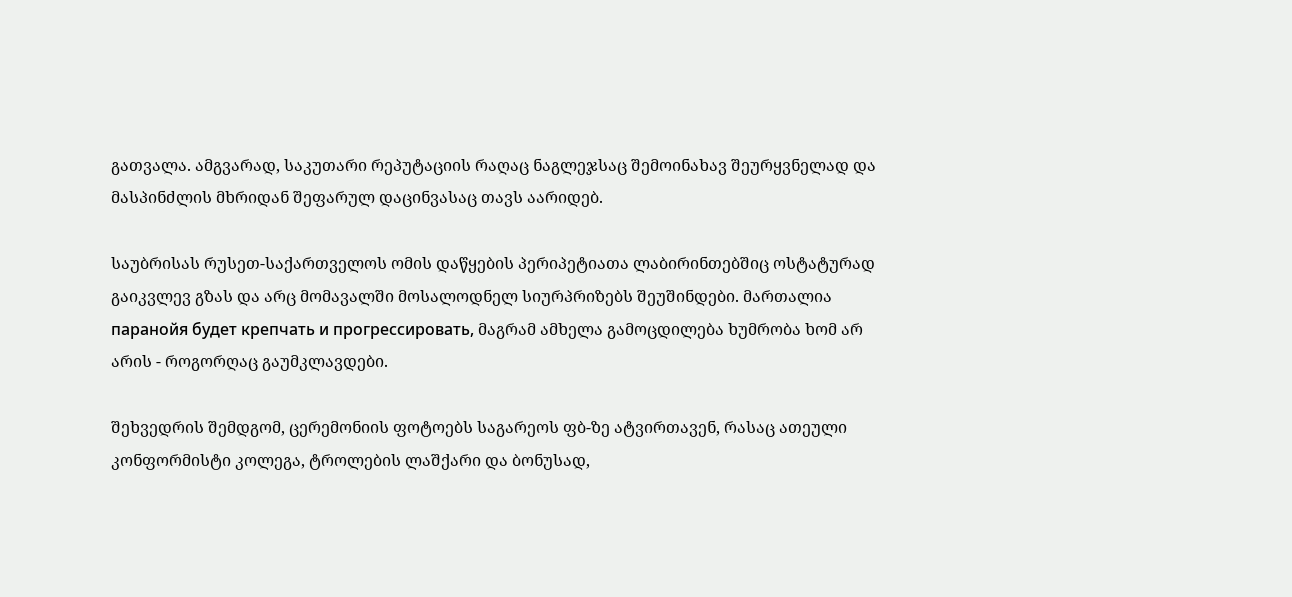გათვალა. ამგვარად, საკუთარი რეპუტაციის რაღაც ნაგლეჯსაც შემოინახავ შეურყვნელად და მასპინძლის მხრიდან შეფარულ დაცინვასაც თავს აარიდებ.

საუბრისას რუსეთ-საქართველოს ომის დაწყების პერიპეტიათა ლაბირინთებშიც ოსტატურად გაიკვლევ გზას და არც მომავალში მოსალოდნელ სიურპრიზებს შეუშინდები. მართალია паранойя будет крепчать и прогрессировать, მაგრამ ამხელა გამოცდილება ხუმრობა ხომ არ არის - როგორღაც გაუმკლავდები.

შეხვედრის შემდგომ, ცერემონიის ფოტოებს საგარეოს ფბ-ზე ატვირთავენ, რასაც ათეული კონფორმისტი კოლეგა, ტროლების ლაშქარი და ბონუსად,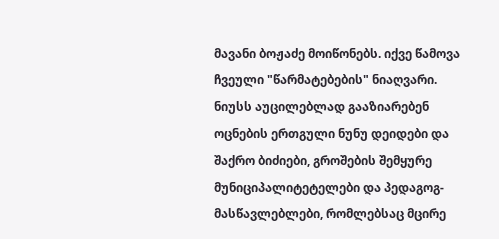მავანი ბოჟაძე მოიწონებს. იქვე წამოვა ჩვეული "წარმატებების" ნიაღვარი. ნიუსს აუცილებლად გააზიარებენ ოცნების ერთგული ნუნუ დეიდები და შაქრო ბიძიები, გროშების შემყურე მუნიციპალიტეტელები და პედაგოგ-მასწავლებლები, რომლებსაც მცირე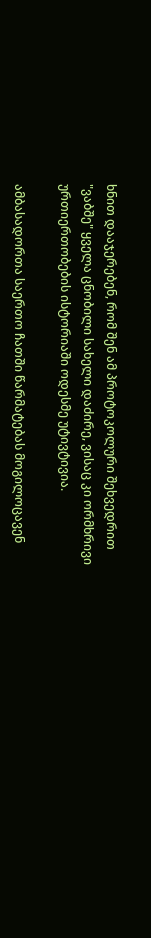ხნით დააჯერებენ, რომ შენ ამ პროტოკოლური შეხვედრით "ვაბშე" ყველა ცნობილი სახელი დაძირე, ვისაც კი ორმხრივი ურთიერთობების ისტორიაში ოდესმე უტივტივია.

ამბასადორთა საერთო ჩათში წარმატებას მოგილოცავენ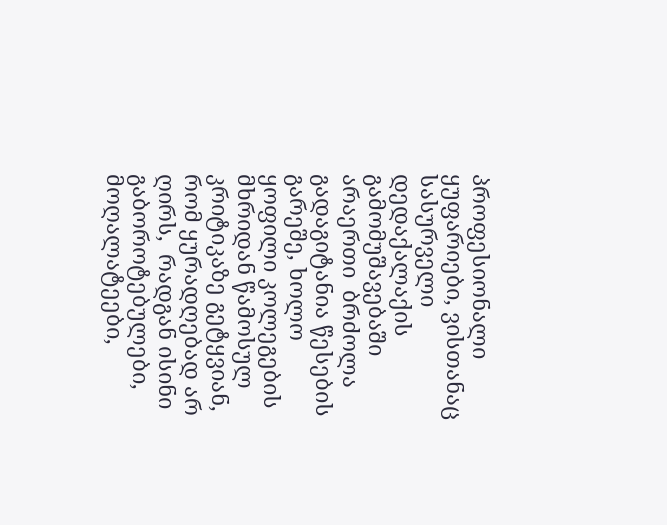პროფესიონალი ყუფარიები, ვისთანაც სასურველი დედაქალაქის გამომუშავებაში არაერთი  ბრძოლა გადაგიტანია წესების გარეშე, ხოლო ყოფილი კოლეგების მხრიდან წამოსულ კრიტიკაზე გეტყვიან, რომ ყურადღებად არ ღირს,  რადგან ისინი გაბოროტებულები, მოღალატეები,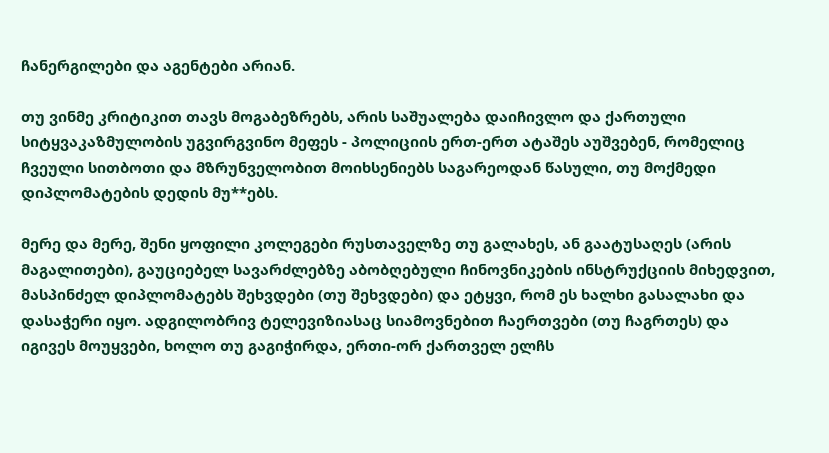ჩანერგილები და აგენტები არიან.

თუ ვინმე კრიტიკით თავს მოგაბეზრებს, არის საშუალება დაიჩივლო და ქართული სიტყვაკაზმულობის უგვირგვინო მეფეს - პოლიციის ერთ-ერთ ატაშეს აუშვებენ, რომელიც ჩვეული სითბოთი და მზრუნველობით მოიხსენიებს საგარეოდან წასული, თუ მოქმედი დიპლომატების დედის მუ**ებს.

მერე და მერე, შენი ყოფილი კოლეგები რუსთაველზე თუ გალახეს, ან გაატუსაღეს (არის მაგალითები), გაუციებელ სავარძლებზე აბობღებული ჩინოვნიკების ინსტრუქციის მიხედვით, მასპინძელ დიპლომატებს შეხვდები (თუ შეხვდები) და ეტყვი, რომ ეს ხალხი გასალახი და დასაჭერი იყო. ადგილობრივ ტელევიზიასაც სიამოვნებით ჩაერთვები (თუ ჩაგრთეს) და იგივეს მოუყვები, ხოლო თუ გაგიჭირდა, ერთი-ორ ქართველ ელჩს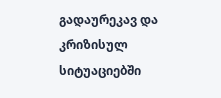გადაურეკავ და კრიზისულ სიტუაციებში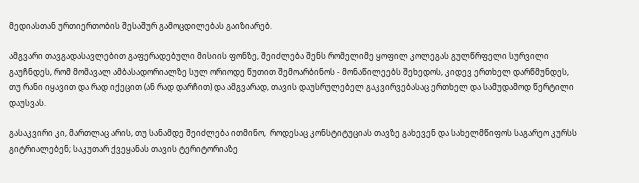მედიასთან ურთიერთობის შესაშურ გამოცდილებას გაიზიარებ.

ამგვარი თავგადასავლებით გაფერადებული მისიის ფონზე, შეიძლება შენს რომელიმე ყოფილ კოლეგას გულწრფელი სურვილი გაუჩნდეს, რომ მომავალ ამბასადორიალზე სულ ორიოდე წუთით შემოარბინოს - მონაწილეებს შეხედოს, კიდევ ერთხელ დარწმუნდეს, თუ რანი იყავით და რად იქეცით (ან რად დარჩით) და ამგვარად, თავის დაუსრულებელ გაკვირვებასაც ერთხელ და სამუდამოდ წერტილი დაუსვას.

გასაკვირი კი, მართლაც არის, თუ სანამდე შეიძლება ითმინო,  როდესაც კონსტიტუციას თავზე გახევენ და სახელმწიფოს საგარეო კურსს გიტრიალებენ; საკუთარ ქვეყანას თავის ტერიტორიაზე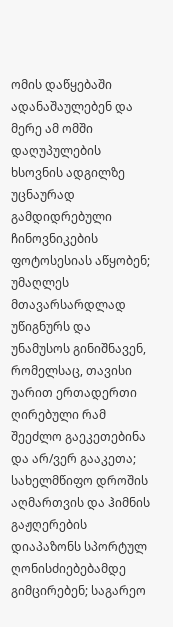ომის დაწყებაში ადანაშაულებენ და მერე ამ ომში დაღუპულების ხსოვნის ადგილზე უცნაურად გამდიდრებული ჩინოვნიკების ფოტოსესიას აწყობენ; უმაღლეს მთავარსარდლად უწიგნურს და უნამუსოს გინიშნავენ, რომელსაც, თავისი უარით ერთადერთი ღირებული რამ შეეძლო გაეკეთებინა და არ/ვერ გააკეთა;  სახელმწიფო დროშის აღმართვის და ჰიმნის გაჟღერების დიაპაზონს სპორტულ ღონისძიებებამდე გიმცირებენ; საგარეო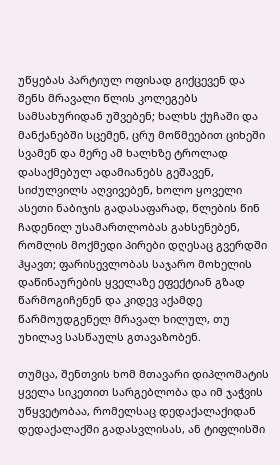უწყებას პარტიულ ოფისად გიქცევენ და შენს მრავალი წლის კოლეგებს სამსახურიდან უშვებენ; ხალხს ქუჩაში და მანქანებში სცემენ, ცრუ მოწმეებით ციხეში სვამენ და მერე ამ ხალხზე ტროლად დასაქმებულ ადამიანებს გეშავენ, სიძულვილს აღვივებენ, ხოლო ყოველი ასეთი ნაბიჯის გადასაფარად, წლების წინ ჩადენილ უსამართლობას გახსენებენ, რომლის მოქმედი პირები დღესაც გვერდში ჰყავთ; ფარისევლობას საჯარო მოხელის დაწინაურების ყველაზე ეფექტიან გზად წარმოგიჩენენ და კიდევ აქამდე წარმოუდგენელ მრავალ ხილულ, თუ უხილავ სასწაულს გთავაზობენ.

თუმცა, შენთვის ხომ მთავარი დიპლომატის ყველა სიკეთით სარგებლობა და იმ ჯაჭვის უწყვეტობაა, რომელსაც დედაქალაქიდან დედაქალაქში გადასვლისას, ან ტიფლისში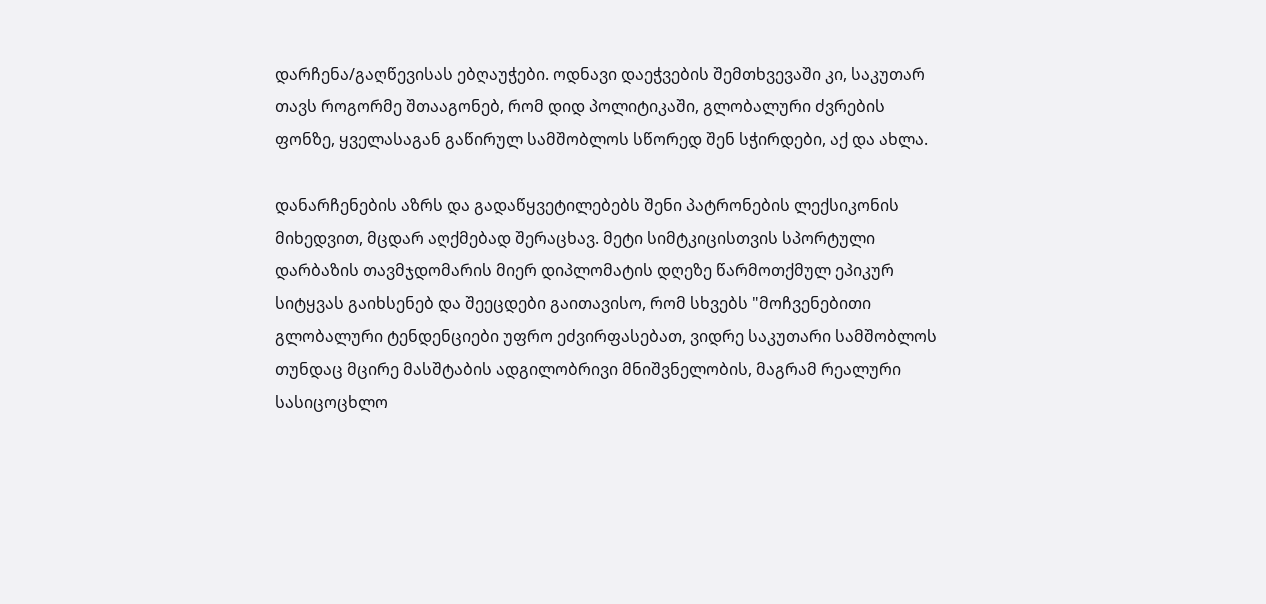დარჩენა/გაღწევისას ებღაუჭები. ოდნავი დაეჭვების შემთხვევაში კი, საკუთარ თავს როგორმე შთააგონებ, რომ დიდ პოლიტიკაში, გლობალური ძვრების ფონზე, ყველასაგან გაწირულ სამშობლოს სწორედ შენ სჭირდები, აქ და ახლა.

დანარჩენების აზრს და გადაწყვეტილებებს შენი პატრონების ლექსიკონის მიხედვით, მცდარ აღქმებად შერაცხავ. მეტი სიმტკიცისთვის სპორტული დარბაზის თავმჯდომარის მიერ დიპლომატის დღეზე წარმოთქმულ ეპიკურ სიტყვას გაიხსენებ და შეეცდები გაითავისო, რომ სხვებს "მოჩვენებითი გლობალური ტენდენციები უფრო ეძვირფასებათ, ვიდრე საკუთარი სამშობლოს თუნდაც მცირე მასშტაბის ადგილობრივი მნიშვნელობის, მაგრამ რეალური სასიცოცხლო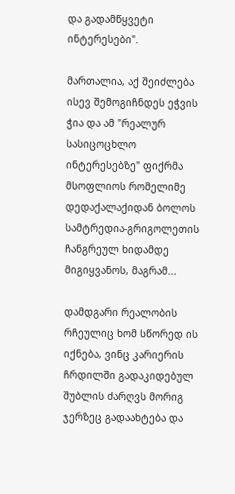და გადამწყვეტი ინტერესები".

მართალია, აქ შეიძლება ისევ შემოგიჩნდეს ეჭვის ჭია და ამ "რეალურ სასიცოცხლო ინტერესებზე" ფიქრმა მსოფლიოს რომელიმე დედაქალაქიდან ბოლოს სამტრედია-გრიგოლეთის ჩანგრეულ ხიდამდე მიგიყვანოს, მაგრამ...

დამდგარი რეალობის რჩეულიც ხომ სწორედ ის იქნება, ვინც კარიერის ჩრდილში გადაკიდებულ შუბლის ძარღვს მორიგ ჯერზეც გადაახტება და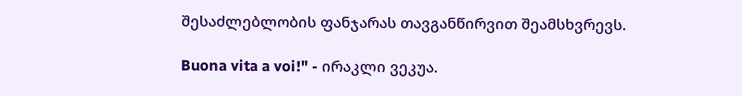შესაძლებლობის ფანჯარას თავგანწირვით შეამსხვრევს.

Buona vita a voi!" - ირაკლი ვეკუა.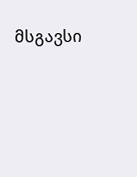მსგავსი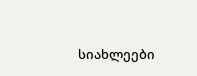სიახლეები